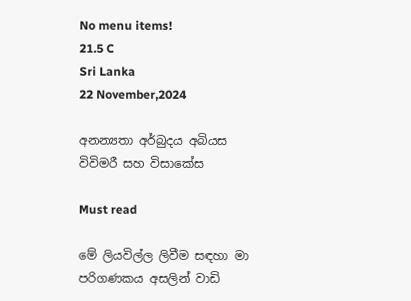No menu items!
21.5 C
Sri Lanka
22 November,2024

අනන්‍යතා අර්බුදය අබියස විවිමරී සහ විසාකේස

Must read

මේ ලියවිල්ල ලිවීම සඳහා මා පරිගණකය අසලින් වාඩි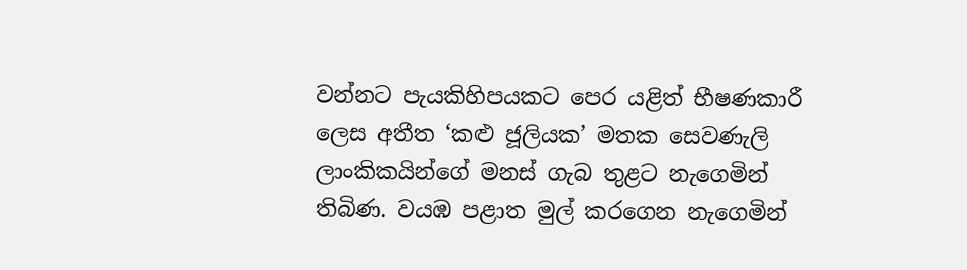වන්නට පැයකිහිපයකට පෙර යළිත් භීෂණකාරී ලෙස අතීත ‘කළු ජූලියක’ මතක සෙවණැලි ලාංකිකයින්ගේ මනස් ගැබ තුළට නැගෙමින් තිබිණ. වයඹ පළාත මුල් කරගෙන නැගෙමින්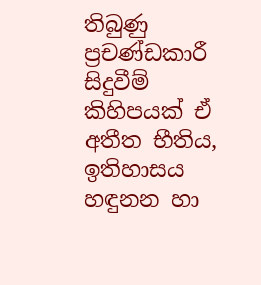තිබුණු ප්‍රචණ්ඩකාරී සිදුවීම් කිහිපයක් ඒ අතීත භීතිය, ඉතිහාසය හඳුනන හා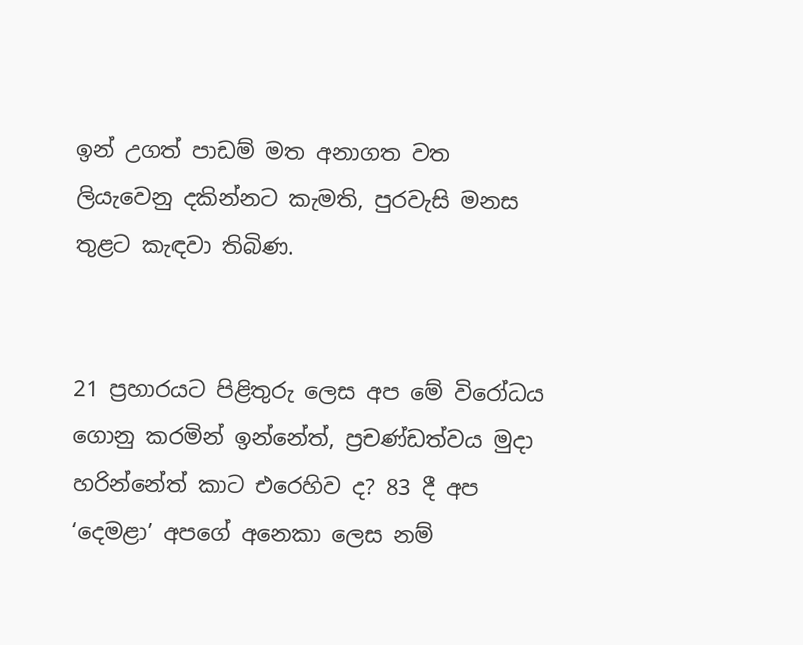ඉන් උගත් පාඩම් මත අනාගත වත ලියැවෙනු දකින්නට කැමති, පුරවැසි මනස තුළට කැඳවා තිබිණ.


21 ප්‍රහාරයට පිළිතුරු ලෙස අප මේ විරෝධය ගොනු කරමින් ඉන්නේත්, ප්‍රචණ්ඩත්වය මුදා හරින්නේත් කාට එරෙහිව ද? 83 දී අප ‘දෙමළා’ අපගේ අනෙකා ලෙස නම්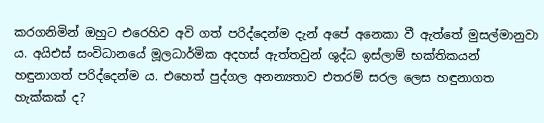කරගනිමින් ඔහුට එරෙහිව අවි ගත් පරිද්දෙන්ම දැන් අපේ අනෙකා වී ඇත්තේ මුසල්මානුවා ය. අයිඑස් සංවිධානයේ මූලධාර්මික අදහස් ඇත්තවුන් ශුද්ධ ඉස්ලාම් භක්තිකයන් හඳුනාගත් පරිද්දෙන්ම ය. එහෙත් පුද්ගල අනන්‍යතාව එතරම් සරල ලෙස හඳුනාගත හැක්කක් ද?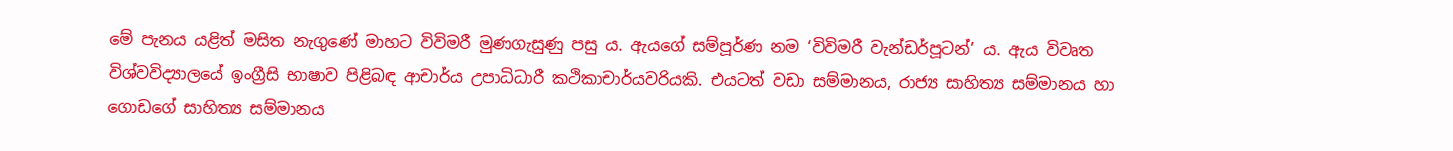මේ පැනය යළිත් මසිත නැගුණේ මාහට විවිමරී මුණගැසුණු පසු ය. ඇයගේ සම්පූර්ණ නම ‘විවිමරී වැන්ඩර්පූටන්’ ය. ඇය විවෘත විශ්වවිද්‍යාලයේ ඉංග්‍රීසි භාෂාව පිළිබඳ ආචාර්ය උපාධිධාරී කථිකාචාර්යවරියකි. එයටත් වඩා සම්මානය, රාජ්‍ය සාහිත්‍ය සම්මානය හා ගොඩගේ සාහිත්‍ය සම්මානය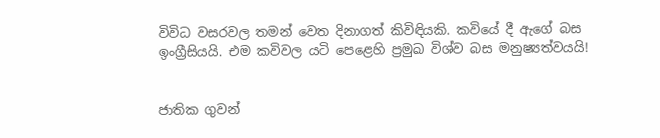විවිධ වසරවල තමන් වෙත දිනාගත් කිවිඳියකි. කවියේ දී ඇගේ බස ඉංග්‍රීසියයි. එම කවිවල යටි පෙළෙහි ප්‍රමුඛ විශ්ව බස මනුෂ්‍යත්වයයි!


ජාතික ගුවන්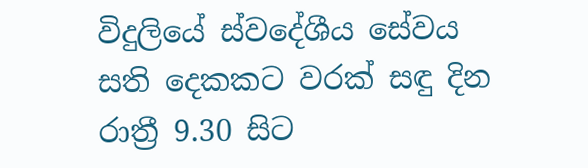විදුලියේ ස්වදේශීය සේවය සති දෙකකට වරක් සඳු දින රාත්‍රී 9.30 සිට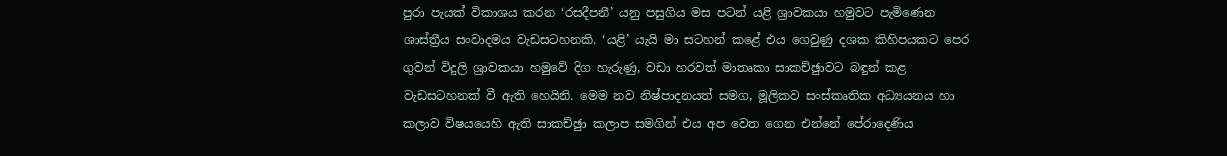පුරා පැයක් විකාශය කරන ‘රසදීපනී’ යනු පසුගිය මස පටන් යළි ශ්‍රාවකයා හමුවට පැමිණෙන ශාස්ත්‍රීය සංවාදමය වැඩසටහනකි. ‘යළි’ යැයි මා සටහන් කළේ එය ගෙවුණු දශක කිහිපයකට පෙර ගුවන් විදුලි ශ්‍රාවකයා හමුවේ දිග හැරුණු, වඩා හරවත් මාතෘකා සාකච්ඡුාවට බඳුන් කළ වැඩසටහනක් වී ඇති හෙයිනි. මෙම නව නිෂ්පාදනයත් සමග, මූලිකව සංස්කෘතික අධ්‍යයනය හා කලාව විෂයයෙහි ඇති සාකච්ඡුා කලාප සමගින් එය අප වෙත ගෙන එන්නේ පේරාදෙණිය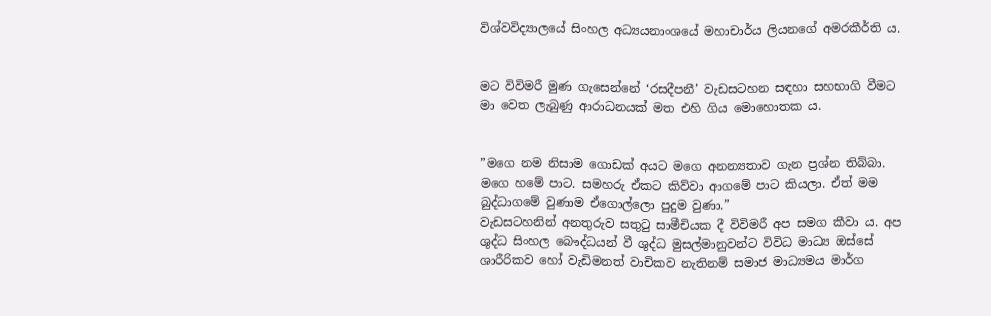විශ්වවිද්‍යාලයේ සිංහල අධ්‍යයනාංශයේ මහාචාර්ය ලියනගේ අමරකීර්ති ය.


මට විවිමරී මුණ ගැසෙන්නේ ‘රසදීපනී’ වැඩසටහන සඳහා සහභාගි වීමට මා වෙත ලැබුණු ආරාධනයක් මත එහි ගිය මොහොතක ය.


”මගෙ නම නිසාම ගොඩක් අයට මගෙ අනන්‍යතාව ගැන ප්‍රශ්න තිබ්බා. මගෙ හමේ පාට. සමහරු ඒකට කිව්වා ආගමේ පාට කියලා. ඒත් මම බුද්ධාගමේ වුණාම ඒගොල්ලො පුදුම වුණා.”
වැඩසටහනින් අනතුරුව සතුටු සාමීචියක දී විවිමරී අප සමග කීවා ය. අප ශුද්ධ සිංහල බෞද්ධයන් වී ශුද්ධ මුසල්මානුවන්ට විවිධ මාධ්‍ය ඔස්සේ ශාරීරිකව හෝ වැඩිමනත් වාචිකව නැතිනම් සමාජ මාධ්‍යමය මාර්ග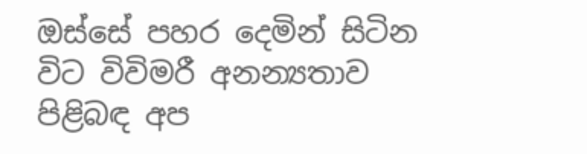ඔස්සේ පහර දෙමින් සිටින විට විවිමරී අනන්‍යතාව පිළිබඳ අප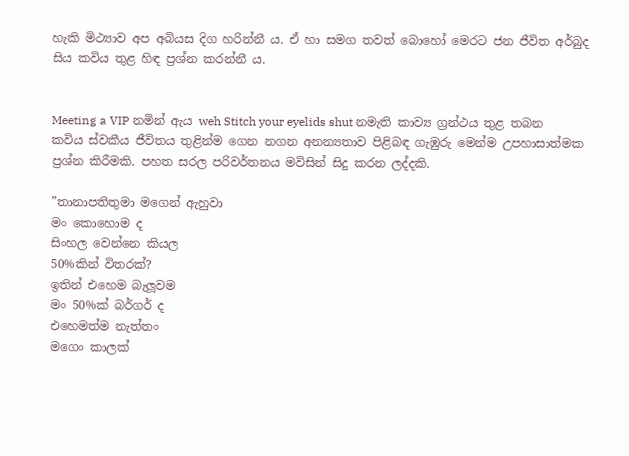හැකි මිථ්‍යාව අප අබියස දිග හරින්නී ය. ඒ හා සමග තවත් බොහෝ මෙරට ජන ජීවිත අර්බුද සිය කවිය තුළ හිඳ ප්‍රශ්න කරන්නී ය.


Meeting a VIP නමින් ඇය weh Stitch your eyelids shut නමැති කාව්‍ය ග්‍රන්ථය තුළ තබන කවිය ස්වකීය ජීවිතය තුළින්ම ගෙන නගන අනන්‍යතාව පිළිබඳ ගැඹුරු මෙන්ම උපහාසාත්මක ප්‍රශ්න කිරීමකි. පහත සරල පරිවර්තනය මවිසින් සිදු කරන ලද්දකි.

”තානාපතිතුමා මගෙන් ඇහුවා
මං කොහොම ද
සිංහල වෙන්නෙ කියල
50%කින් විතරක්?
ඉතින් එහෙම බැලූවම
මං 50%ක් බර්ගර් ද
එහෙමත්ම නැත්තං
මගෙං කාලක්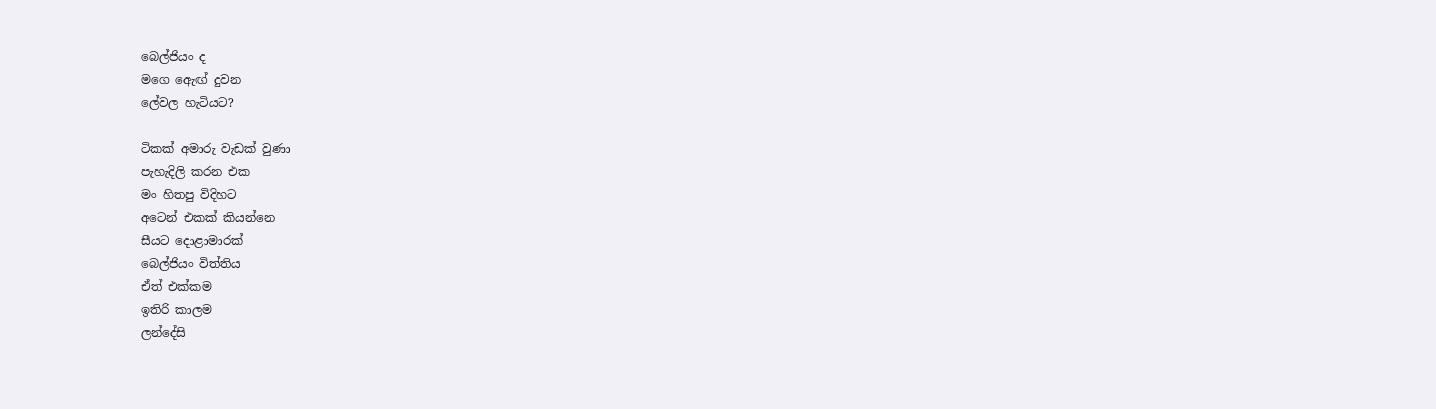බෙල්ජියං ද
මගෙ ඇෙඟ් දුවන
ලේවල හැටියට?

ටිකක් අමාරු වැඩක් වුණා
පැහැදිලි කරන එක
මං හිතපු විදිහට
අටෙන් එකක් කියන්නෙ
සීයට දොළාමාරක්
බෙල්ජියං විත්තිය
ඒත් එක්කම
ඉතිරි කාලම
ලන්දේසි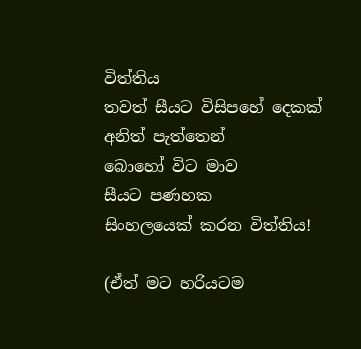විත්තිය
තවත් සීයට විසිපහේ දෙකක්
අනිත් පැත්තෙන්
බොහෝ විට මාව
සීයට පණහක
සිංහලයෙක් කරන විත්තිය!

(ඒත් මට හරියටම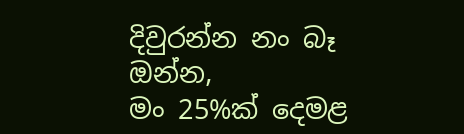දිවුරන්න නං බෑ ඔන්න,
මං 25%ක් දෙමළ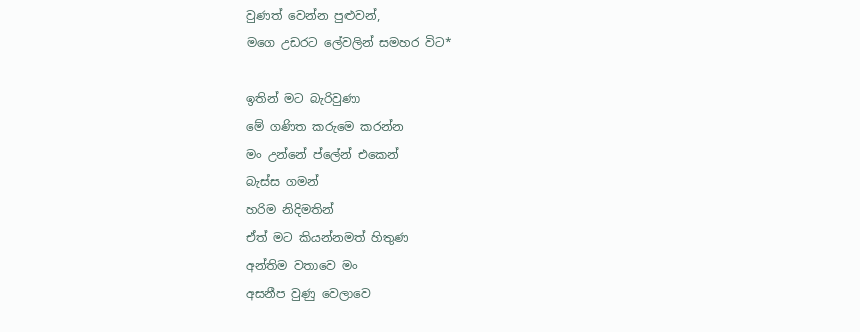වුණත් වෙන්න පුළුවන්,
මගෙ උඩරට ලේවලින් සමහර විට*

ඉතින් මට බැරිවුණා
මේ ගණිත කරුමෙ කරන්න
මං උන්නේ ප්ලේන් එකෙන්
බැස්ස ගමන්
හරිම නිදිමතින්
ඒත් මට කියන්නමත් හිතුණ
අන්තිම වතාවෙ මං
අසනීප වුණු වෙලාවෙ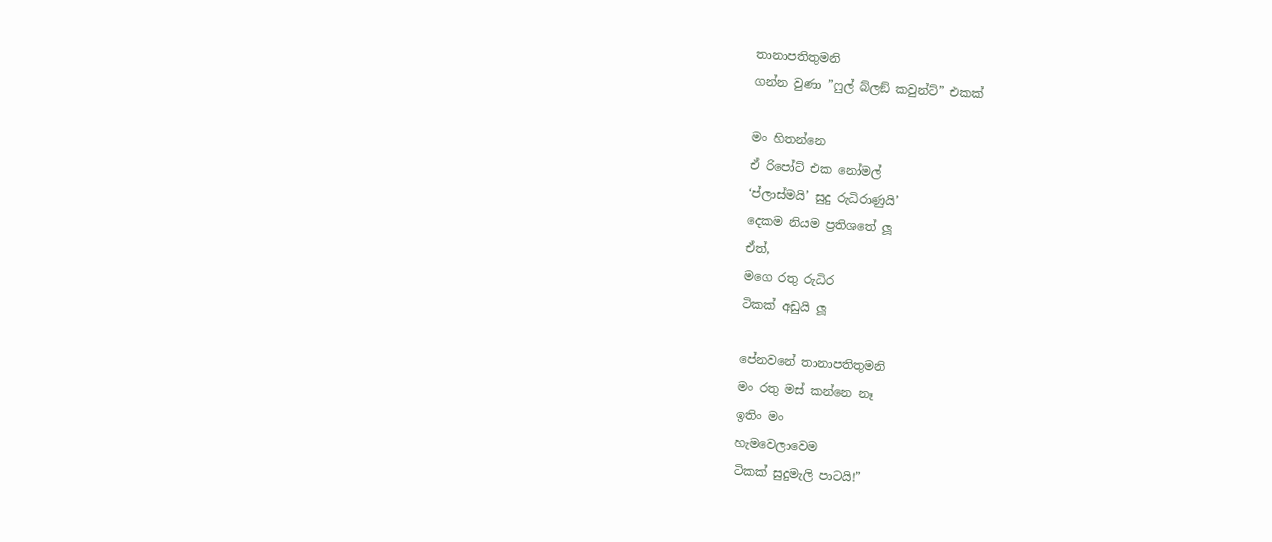තානාපතිතුමනි
ගන්න වුණා ”ෆුල් බ්ලඞ් කවුන්ට්” එකක්

මං හිතන්නෙ
ඒ රිපෝට් එක නෝමල්
‘ප්ලාස්මයි’ සුදු රුධිරාණුයි’
දෙකම නියම ප්‍රතිශතේ ලූ
ඒත්,
මගෙ රතු රුධිර
ටිකක් අඩුයි ලූ

පේනවනේ තානාපතිතුමනි
මං රතු මස් කන්නෙ නෑ
ඉතිං මං
හැමවෙලාවෙම
ටිකක් සුදුමැලි පාටයි!”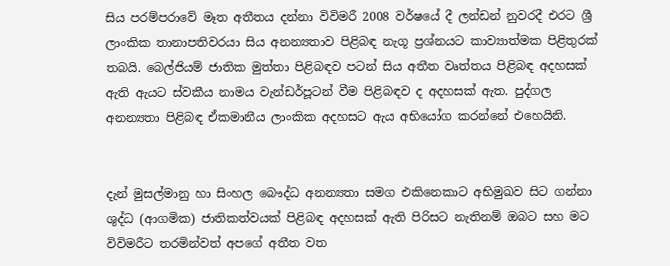සිය පරම්පරාවේ මෑත අතීතය දන්නා විවිමරී 2008 වර්ෂයේ දී ලන්ඩන් නුවරදී එරට ශ්‍රී ලාංකික තානාපතිවරයා සිය අනන්‍යතාව පිළිබඳ නැගූ ප්‍රශ්නයට කාව්‍යාත්මක පිළිතුරක් තබයි. බෙල්ජියම් ජාතික මුත්තා පිළිබඳව පටන් සිය අතීත වෘත්තය පිළිබඳ අදහසක් ඇති ඇයට ස්වකීය නාමය වැන්ඩර්පූටන් වීම පිළිබඳව ද අදහසක් ඇත. පුද්ගල අනන්‍යතා පිළිබඳ ඒකමානීය ලාංකික අදහසට ඇය අභියෝග කරන්නේ එහෙයිනි.


දැන් මුසල්මානු හා සිංහල බෞද්ධ අනන්‍යතා සමග එකිනෙකාට අභිමුඛව සිට ගන්නා ශුද්ධ (ආගමික) ජාතිකත්වයක් පිළිබඳ අදහසක් ඇති පිරිසට නැතිනම් ඔබට සහ මට විවිමරීට තරමින්වත් අපගේ අතීත වත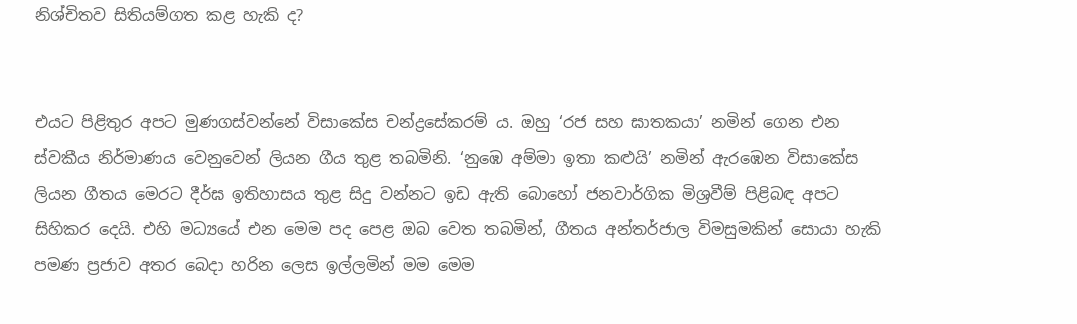නිශ්චිතව සිතියම්ගත කළ හැකි ද?


එයට පිළිතුර අපට මුණගස්වන්නේ විසාකේස චන්ද්‍රසේකරම් ය. ඔහු ‘රජ සහ ඝාතකයා’ නමින් ගෙන එන ස්වකීය නිර්මාණය වෙනුවෙන් ලියන ගීය තුළ තබමිනි. ‘නුඹෙ අම්මා ඉතා කළුයි’ නමින් ඇරඹෙන විසාකේස ලියන ගීතය මෙරට දීර්ඝ ඉතිහාසය තුළ සිදු වන්නට ඉඩ ඇති බොහෝ ජනවාර්ගික මිශ්‍රවීම් පිළිබඳ අපට සිහිකර දෙයි. එහි මධ්‍යයේ එන මෙම පද පෙළ ඔබ වෙත තබමින්, ගීතය අන්තර්ජාල විමසුමකින් සොයා හැකි පමණ ප්‍රජාව අතර බෙදා හරින ලෙස ඉල්ලමින් මම මෙම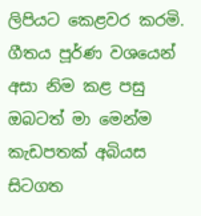ලිපියට කෙළවර කරමි. ගීතය පූර්ණ වශයෙන් අසා නිම කළ පසු ඔබටත් මා මෙන්ම කැඩපතක් අබියස සිටගත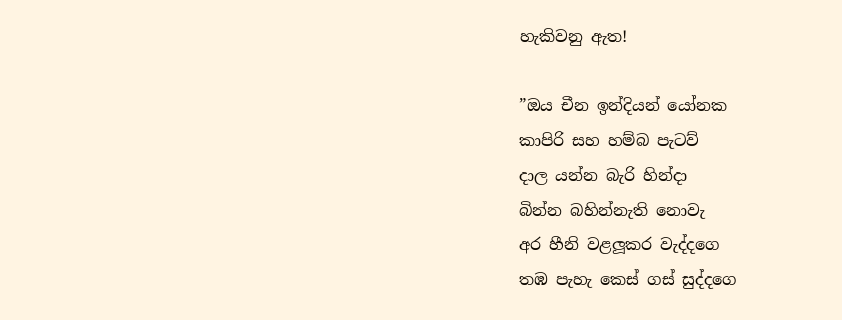හැකිවනු ඇත!

”ඔය චීන ඉන්දියන් යෝනක
කාපිරි සහ හම්බ පැටව්
දාල යන්න බැරි හින්දා
බින්න බහින්නැති නොවැ
අර හීනි වළලූකර වැද්දගෙ
තඹ පැහැ කෙස් ගස් සුද්දගෙ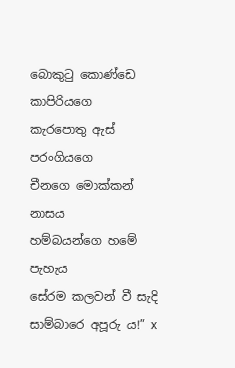බොකුටු කොණ්ඩෙ කාපිරියගෙ
කැරපොතු ඇස් පරංගියගෙ
චීනගෙ මොක්කන් නාසය
හම්බයන්ගෙ හමේ පැහැය
සේරම කලවන් වී සැදි
සාම්බාරෙ අපූරු ය!” x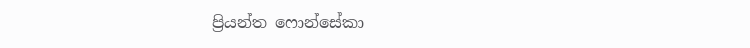ප්‍රියන්ත ෆොන්සේකා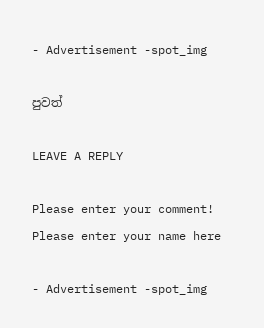- Advertisement -spot_img

පුවත්

LEAVE A REPLY

Please enter your comment!
Please enter your name here

- Advertisement -spot_img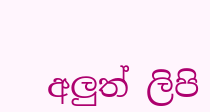අලුත් ලිපි